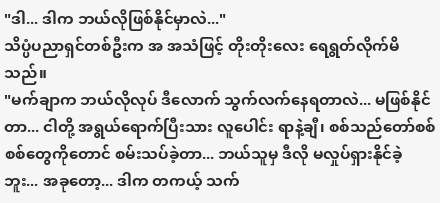"ဒါ... ဒါက ဘယ်လိုဖြစ်နိုင်မှာလဲ..."
သိပ္ပံပညာရှင်တစ်ဦးက အ အသံဖြင့် တိုးတိုးလေး ရေရွတ်လိုက်မိသည်။
"မက်ချာက ဘယ်လိုလုပ် ဒီလောက် သွက်လက်နေရတာလဲ... မဖြစ်နိုင်တာ... ငါတို့ အရွယ်ရောက်ပြီးသား လူပေါင်း ရာနဲ့ချီ၊ စစ်သည်တော်စစ်စစ်တွေကိုတောင် စမ်းသပ်ခဲ့တာ... ဘယ်သူမှ ဒီလို မလှုပ်ရှားနိုင်ခဲ့ဘူး... အခုတော့... ဒါက တကယ့် သက်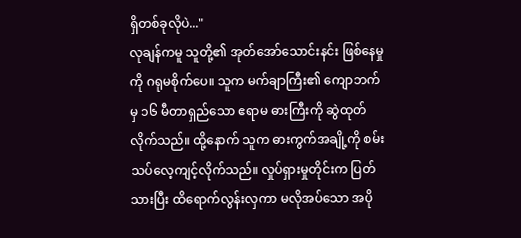ရှိတစ်ခုလိုပဲ..."
လုချန်ကမူ သူတို့၏ အုတ်အော်သောင်းနင်း ဖြစ်နေမှုကို ဂရုမစိုက်ပေ။ သူက မက်ချာကြီး၏ ကျောဘက်မှ ၁၆ မီတာရှည်သော ဧရာမ ဓားကြီးကို ဆွဲထုတ်လိုက်သည်။ ထို့နောက် သူက ဓားကွက်အချို့ကို စမ်းသပ်လေ့ကျင့်လိုက်သည်။ လှုပ်ရှားမှုတိုင်းက ပြတ်သားပြီး ထိရောက်လွန်းလှကာ မလိုအပ်သော အပို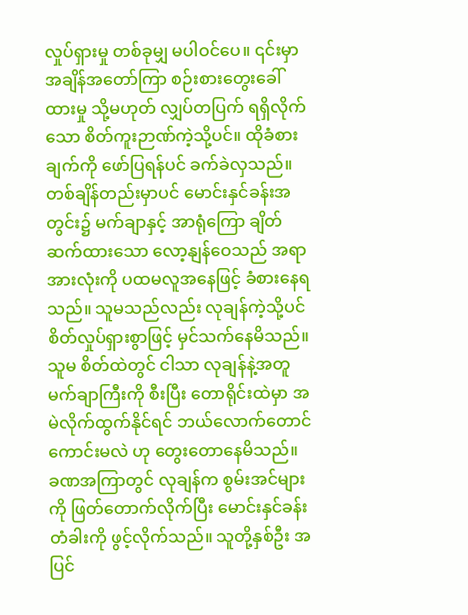လှုပ်ရှားမှု တစ်ခုမျှ မပါဝင်ပေ။ ၎င်းမှာ အချိန်အတော်ကြာ စဉ်းစားတွေးခေါ်ထားမှု သို့မဟုတ် လျှပ်တပြက် ရရှိလိုက်သော စိတ်ကူးဉာဏ်ကဲ့သို့ပင်။ ထိုခံစားချက်ကို ဖော်ပြရန်ပင် ခက်ခဲလှသည်။
တစ်ချိန်တည်းမှာပင် မောင်းနှင်ခန်းအတွင်း၌ မက်ချာနှင့် အာရုံကြော ချိတ်ဆက်ထားသော လော့နျန်ဝေသည် အရာအားလုံးကို ပထမလူအနေဖြင့် ခံစားနေရသည်။ သူမသည်လည်း လုချန်ကဲ့သို့ပင် စိတ်လှုပ်ရှားစွာဖြင့် မှင်သက်နေမိသည်။ သူမ စိတ်ထဲတွင် ငါသာ လုချန်နဲ့အတူ မက်ချာကြီးကို စီးပြီး တောရိုင်းထဲမှာ အမဲလိုက်ထွက်နိုင်ရင် ဘယ်လောက်တောင် ကောင်းမလဲ ဟု တွေးတောနေမိသည်။
ခဏအကြာတွင် လုချန်က စွမ်းအင်များကို ဖြတ်တောက်လိုက်ပြီး မောင်းနှင်ခန်း တံခါးကို ဖွင့်လိုက်သည်။ သူတို့နှစ်ဦး အပြင်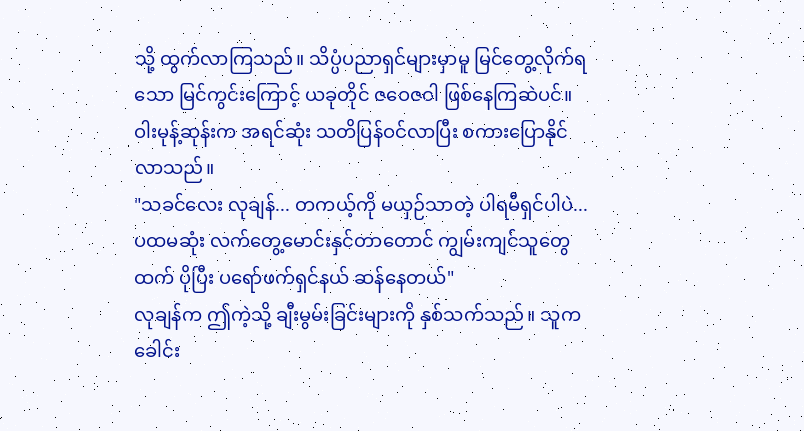သို့ ထွက်လာကြသည်။ သိပ္ပံပညာရှင်များမှာမူ မြင်တွေ့လိုက်ရသော မြင်ကွင်းကြောင့် ယခုတိုင် ဇဝေဇဝါ ဖြစ်နေကြဆဲပင်။ ဝါးမုန့်ဆုန်းက အရင်ဆုံး သတိပြန်ဝင်လာပြီး စကားပြောနိုင်လာသည်။
"သခင်လေး လုချန်... တကယ့်ကို မယှဉ်သာတဲ့ ပါရမီရှင်ပါပဲ... ပထမဆုံး လက်တွေ့မောင်းနှင်တာတောင် ကျွမ်းကျင်သူတွေထက် ပိုပြီး ပရော်ဖက်ရှင်နယ် ဆန်နေတယ်"
လုချန်က ဤကဲ့သို့ ချီးမွမ်းခြင်းများကို နှစ်သက်သည်။ သူက ခေါင်း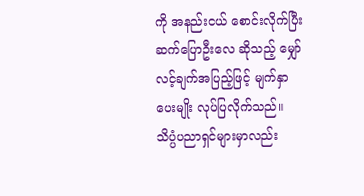ကို အနည်းငယ် စောင်းလိုက်ပြီး ဆက်ပြောဦးလေ ဆိုသည့် မျှော်လင့်ချက်အပြည့်ဖြင့် မျက်နှာပေးမျိုး လုပ်ပြလိုက်သည်။ သိပ္ပံပညာရှင်များမှာလည်း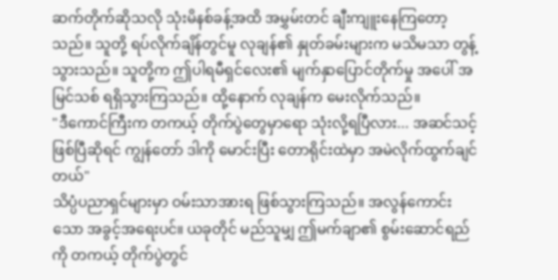ဆက်တိုက်ဆိုသလို သုံးမိနစ်ခန့်အထိ အမွှမ်းတင် ချီးကျူးနေကြတော့သည်။ သူတို့ ရပ်လိုက်ချိန်တွင်မူ လုချန်၏ နှုတ်ခမ်းများက မသိမသာ တွန့်သွားသည်။ သူတို့က ဤပါရမီရှင်လေး၏ မျက်နှာပြောင်တိုက်မှု အပေါ် အမြင်သစ် ရရှိသွားကြသည်။ ထို့နောက် လုချန်က မေးလိုက်သည်။
"ဒီကောင်ကြီးက တကယ့် တိုက်ပွဲတွေမှာရော သုံးလို့ရပြီလား... အဆင်သင့်ဖြစ်ပြီဆိုရင် ကျွန်တော် ဒါကို မောင်းပြီး တောရိုင်းထဲမှာ အမဲလိုက်ထွက်ချင်တယ်"
သိပ္ပံပညာရှင်များမှာ ဝမ်းသာအားရ ဖြစ်သွားကြသည်။ အလွန်ကောင်းသော အခွင့်အရေးပင်။ ယခုတိုင် မည်သူမျှ ဤမက်ချာ၏ စွမ်းဆောင်ရည်ကို တကယ့် တိုက်ပွဲတွင်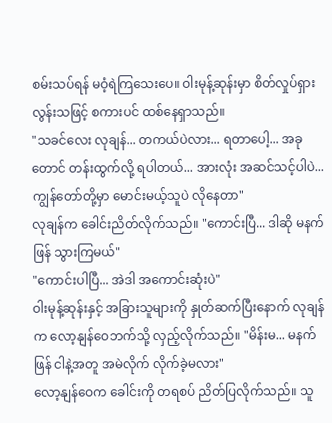စမ်းသပ်ရန် မဝံ့ရဲကြသေးပေ။ ဝါးမုန့်ဆုန်းမှာ စိတ်လှုပ်ရှားလွန်းသဖြင့် စကားပင် ထစ်နေရှာသည်။
"သခင်လေး လုချန်... တကယ်ပဲလား... ရတာပေါ့... အခုတောင် တန်းထွက်လို့ ရပါတယ်... အားလုံး အဆင်သင့်ပါပဲ... ကျွန်တော်တို့မှာ မောင်းမယ့်သူပဲ လိုနေတာ"
လုချန်က ခေါင်းညိတ်လိုက်သည်။ "ကောင်းပြီ... ဒါဆို မနက်ဖြန် သွားကြမယ်"
"ကောင်းပါပြီ... အဲဒါ အကောင်းဆုံးပဲ"
ဝါးမုန့်ဆုန်းနှင့် အခြားသူများကို နှုတ်ဆက်ပြီးနောက် လုချန်က လော့နျန်ဝေဘက်သို့ လှည့်လိုက်သည်။ "မိန်းမ... မနက်ဖြန် ငါနဲ့အတူ အမဲလိုက် လိုက်ခဲ့မလား"
လော့နျန်ဝေက ခေါင်းကို တရစပ် ညိတ်ပြလိုက်သည်။ သူ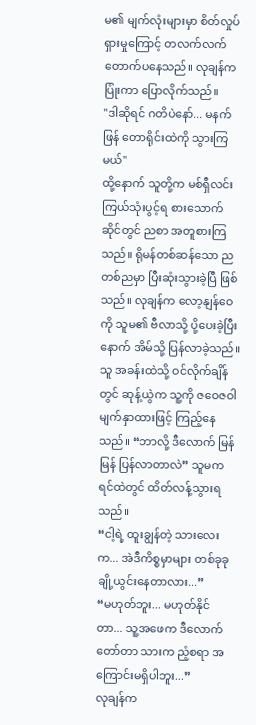မ၏ မျက်လုံးများမှာ စိတ်လှုပ်ရှားမှုကြောင့် တလက်လက် တောက်ပနေသည်။ လုချန်က ပြုံးကာ ပြောလိုက်သည်။
"ဒါဆိုရင် ဂတိပဲနော်... မနက်ဖြန် တောရိုင်းထဲကို သွားကြမယ်"
ထို့နောက် သူတို့က မစ်ရှီလင်း ကြယ်သုံးပွင့်ရ စားသောက်ဆိုင်တွင် ညစာ အတူစားကြသည်။ ရိုမန်တစ်ဆန်သော ညတစ်ညမှာ ပြီးဆုံးသွားခဲ့ပြီ ဖြစ်သည်။ လုချန်က လော့နျန်ဝေကို သူမ၏ ဗီလာသို့ ပို့ပေးခဲ့ပြီးနောက် အိမ်သို့ ပြန်လာခဲ့သည်။
သူ အခန်းထဲသို့ ဝင်လိုက်ချိန်တွင် ဆုန့်ယွဲက သူ့ကို ဇဝေဇဝါ မျက်နှာထားဖြင့် ကြည့်နေသည်။ “ဘာလို့ ဒီလောက် မြန်မြန် ပြန်လာတာလဲ” သူမက ရင်ထဲတွင် ထိတ်လန့်သွားရသည်။
“ငါ့ရဲ့ ထူးချွန်တဲ့ သားလေးက... အဲဒီကိစ္စမှာများ တစ်ခုခု ချို့ယွင်းနေတာလား...”
“မဟုတ်ဘူး... မဟုတ်နိုင်တာ... သူ့အဖေက ဒီလောက် တော်တာ သားက ညံ့စရာ အကြောင်းမရှိပါဘူး...”
လုချန်က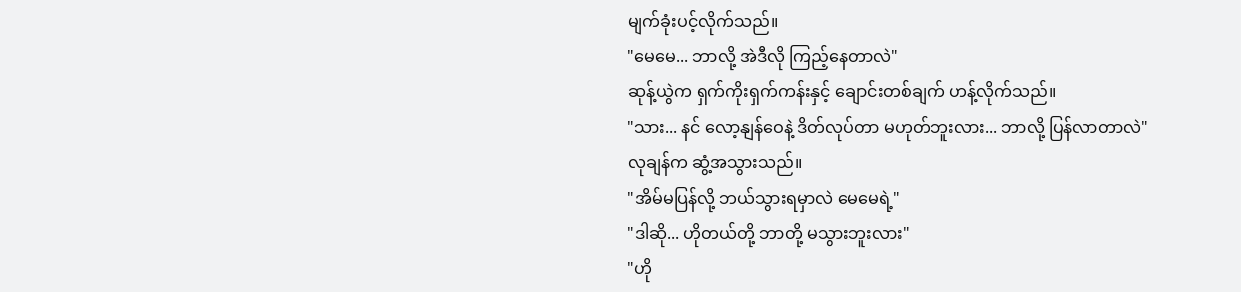မျက်ခုံးပင့်လိုက်သည်။
"မေမေ... ဘာလို့ အဲဒီလို ကြည့်နေတာလဲ"
ဆုန့်ယွဲက ရှက်ကိုးရှက်ကန်းနှင့် ချောင်းတစ်ချက် ဟန့်လိုက်သည်။
"သား... နင် လော့နျန်ဝေနဲ့ ဒိတ်လုပ်တာ မဟုတ်ဘူးလား... ဘာလို့ ပြန်လာတာလဲ"
လုချန်က ဆွံ့အသွားသည်။
"အိမ်မပြန်လို့ ဘယ်သွားရမှာလဲ မေမေရဲ့"
"ဒါဆို... ဟိုတယ်တို့ ဘာတို့ မသွားဘူးလား"
"ဟို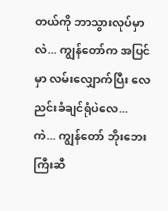တယ်ကို ဘာသွားလုပ်မှာလဲ... ကျွန်တော်က အပြင်မှာ လမ်းလျှောက်ပြီး လေညင်းခံချင်ရုံပဲလေ... ကဲ... ကျွန်တော် ဘိုးဘေးကြီးဆီ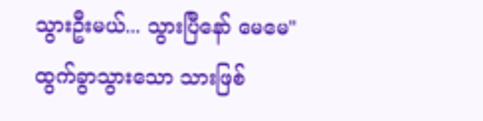သွားဦးမယ်... သွားပြီနော် မေမေ"
ထွက်ခွာသွားသော သားဖြစ်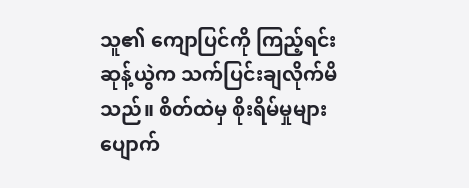သူ၏ ကျောပြင်ကို ကြည့်ရင်း ဆုန့်ယွဲက သက်ပြင်းချလိုက်မိသည်။ စိတ်ထဲမှ စိုးရိမ်မှုများ ပျောက်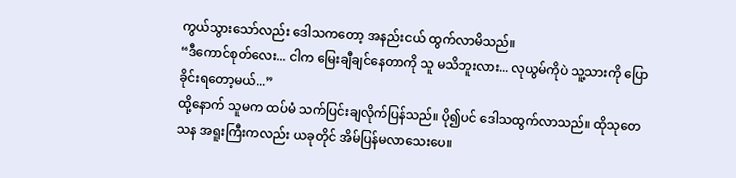ကွယ်သွားသော်လည်း ဒေါသကတော့ အနည်းငယ် ထွက်လာမိသည်။
“ဒီကောင်စုတ်လေး... ငါက မြေးချီချင်နေတာကို သူ မသိဘူးလား... လုယွမ်ကိုပဲ သူ့သားကို ပြောခိုင်းရတော့မယ်...”
ထို့နောက် သူမက ထပ်မံ သက်ပြင်းချလိုက်ပြန်သည်။ ပို၍ပင် ဒေါသထွက်လာသည်။ ထိုသုတေသန အရူးကြီးကလည်း ယခုတိုင် အိမ်ပြန်မလာသေးပေ။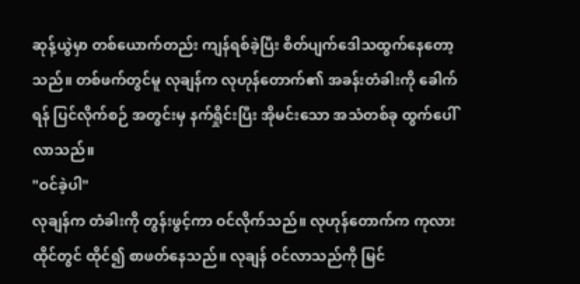ဆုန့်ယွဲမှာ တစ်ယောက်တည်း ကျန်ရစ်ခဲ့ပြီး စိတ်ပျက်ဒေါသထွက်နေတော့သည်။ တစ်ဖက်တွင်မူ လုချန်က လုဟုန်တောက်၏ အခန်းတံခါးကို ခေါက်ရန် ပြင်လိုက်စဉ် အတွင်းမှ နက်ရှိုင်းပြီး အိုမင်းသော အသံတစ်ခု ထွက်ပေါ်လာသည်။
"ဝင်ခဲ့ပါ"
လုချန်က တံခါးကို တွန်းဖွင့်ကာ ဝင်လိုက်သည်။ လုဟုန်တောက်က ကုလားထိုင်တွင် ထိုင်၍ စာဖတ်နေသည်။ လုချန် ဝင်လာသည်ကို မြင်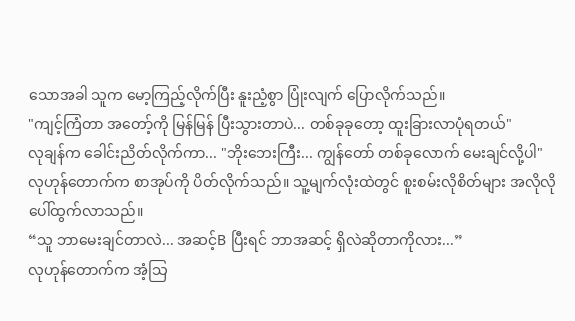သောအခါ သူက မော့ကြည့်လိုက်ပြီး နူးညံ့စွာ ပြုံးလျက် ပြောလိုက်သည်။
"ကျင့်ကြံတာ အတော့်ကို မြန်မြန် ပြီးသွားတာပဲ... တစ်ခုခုတော့ ထူးခြားလာပုံရတယ်"
လုချန်က ခေါင်းညိတ်လိုက်ကာ... "ဘိုးဘေးကြီး... ကျွန်တော် တစ်ခုလောက် မေးချင်လို့ပါ"
လုဟုန်တောက်က စာအုပ်ကို ပိတ်လိုက်သည်။ သူ့မျက်လုံးထဲတွင် စူးစမ်းလိုစိတ်များ အလိုလို ပေါ်ထွက်လာသည်။
“သူ ဘာမေးချင်တာလဲ... အဆင့်B ပြီးရင် ဘာအဆင့် ရှိလဲဆိုတာကိုလား...”
လုဟုန်တောက်က အံ့သြ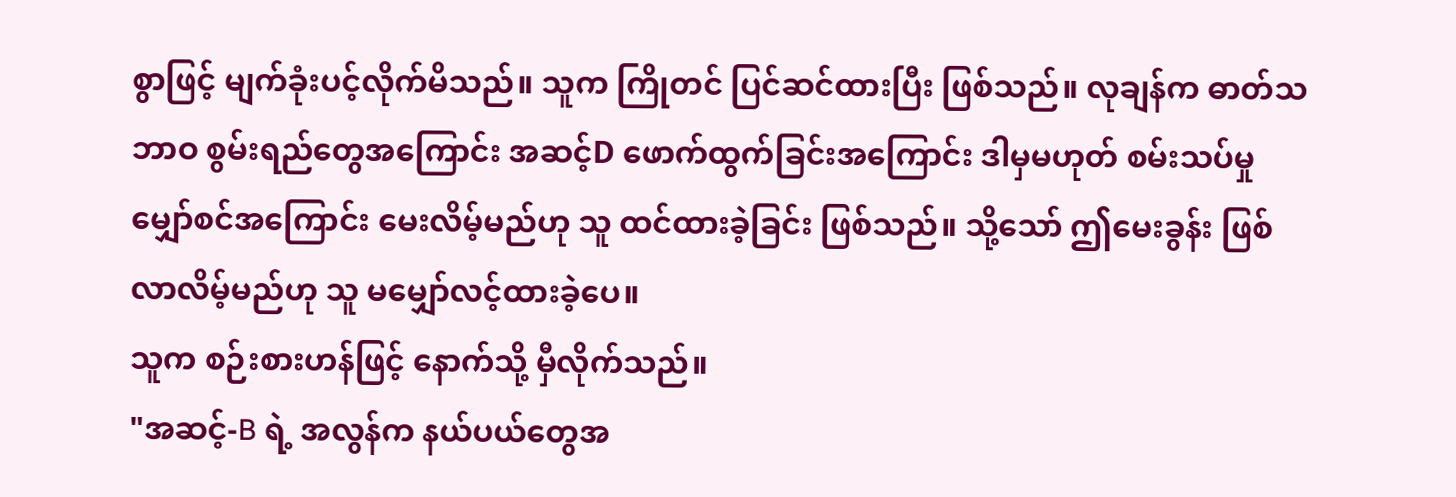စွာဖြင့် မျက်ခုံးပင့်လိုက်မိသည်။ သူက ကြိုတင် ပြင်ဆင်ထားပြီး ဖြစ်သည်။ လုချန်က ဓာတ်သဘာဝ စွမ်းရည်တွေအကြောင်း အဆင့်D ဖောက်ထွက်ခြင်းအကြောင်း ဒါမှမဟုတ် စမ်းသပ်မှု မျှော်စင်အကြောင်း မေးလိမ့်မည်ဟု သူ ထင်ထားခဲ့ခြင်း ဖြစ်သည်။ သို့သော် ဤမေးခွန်း ဖြစ်လာလိမ့်မည်ဟု သူ မမျှော်လင့်ထားခဲ့ပေ။
သူက စဉ်းစားဟန်ဖြင့် နောက်သို့ မှီလိုက်သည်။
"အဆင့်-B ရဲ့ အလွန်က နယ်ပယ်တွေအ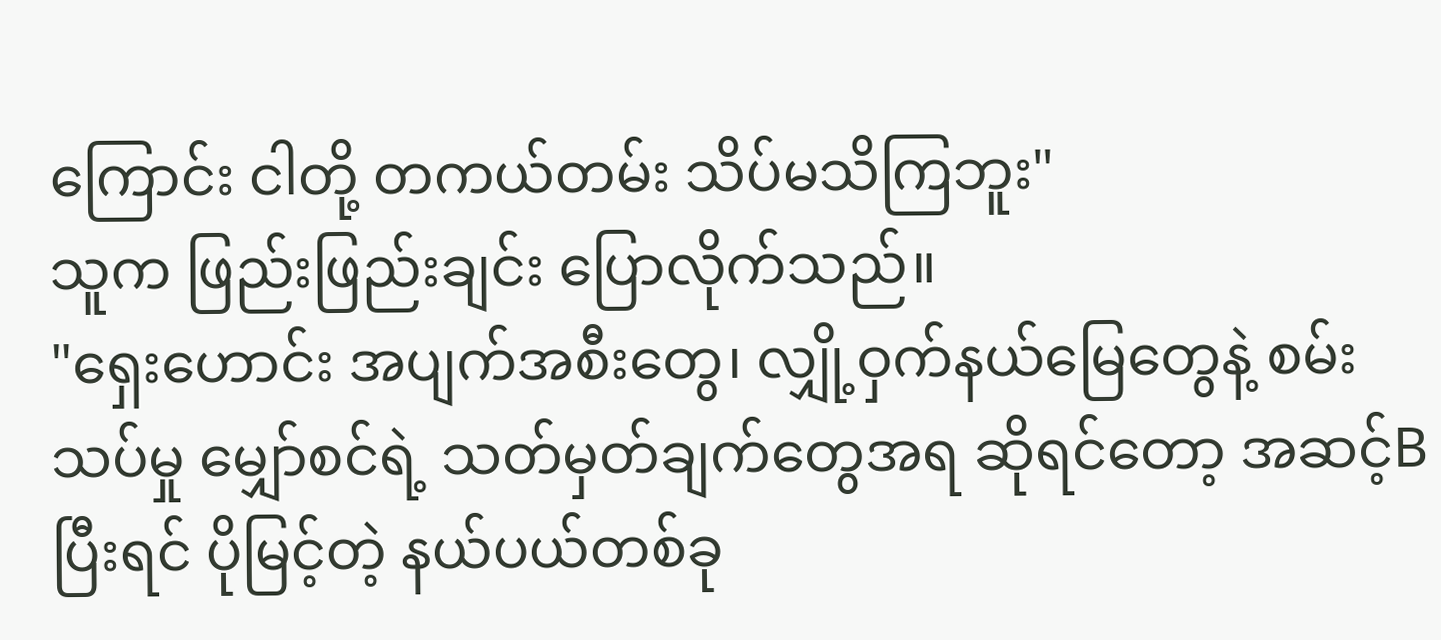ကြောင်း ငါတို့ တကယ်တမ်း သိပ်မသိကြဘူး"
သူက ဖြည်းဖြည်းချင်း ပြောလိုက်သည်။
"ရှေးဟောင်း အပျက်အစီးတွေ၊ လျှို့ဝှက်နယ်မြေတွေနဲ့ စမ်းသပ်မှု မျှော်စင်ရဲ့ သတ်မှတ်ချက်တွေအရ ဆိုရင်တော့ အဆင့်B ပြီးရင် ပိုမြင့်တဲ့ နယ်ပယ်တစ်ခု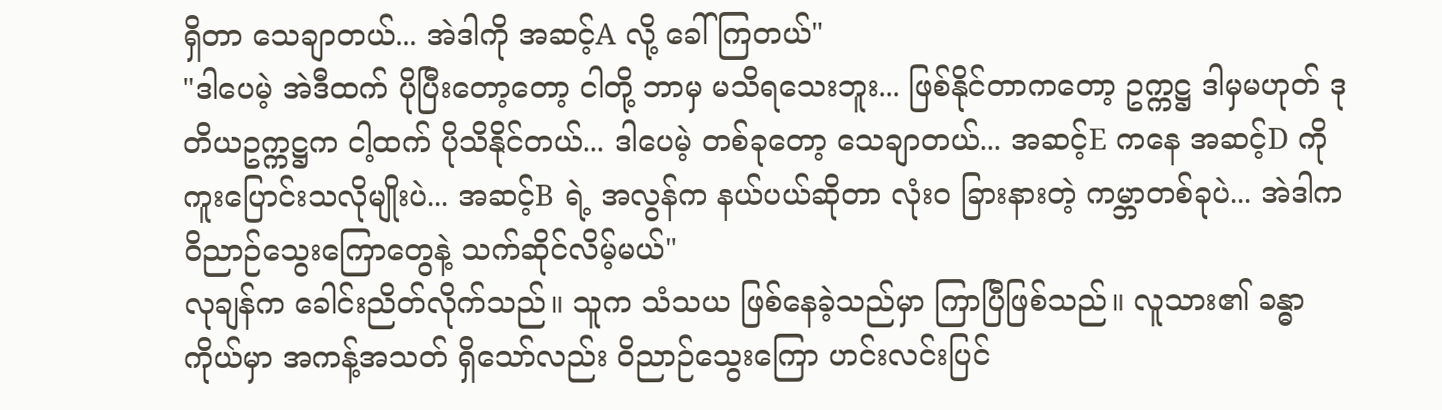ရှိတာ သေချာတယ်... အဲဒါကို အဆင့်A လို့ ခေါ်ကြတယ်"
"ဒါပေမဲ့ အဲဒီထက် ပိုပြီးတော့တော့ ငါတို့ ဘာမှ မသိရသေးဘူး... ဖြစ်နိုင်တာကတော့ ဥက္ကဋ္ဌ ဒါမှမဟုတ် ဒုတိယဥက္ကဋ္ဌက ငါ့ထက် ပိုသိနိုင်တယ်... ဒါပေမဲ့ တစ်ခုတော့ သေချာတယ်... အဆင့်E ကနေ အဆင့်D ကို ကူးပြောင်းသလိုမျိုးပဲ... အဆင့်B ရဲ့ အလွန်က နယ်ပယ်ဆိုတာ လုံးဝ ခြားနားတဲ့ ကမ္ဘာတစ်ခုပဲ... အဲဒါက ဝိညာဉ်သွေးကြောတွေနဲ့ သက်ဆိုင်လိမ့်မယ်"
လုချန်က ခေါင်းညိတ်လိုက်သည်။ သူက သံသယ ဖြစ်နေခဲ့သည်မှာ ကြာပြီဖြစ်သည်။ လူသား၏ ခန္ဓာကိုယ်မှာ အကန့်အသတ် ရှိသော်လည်း ဝိညာဉ်သွေးကြော ဟင်းလင်းပြင်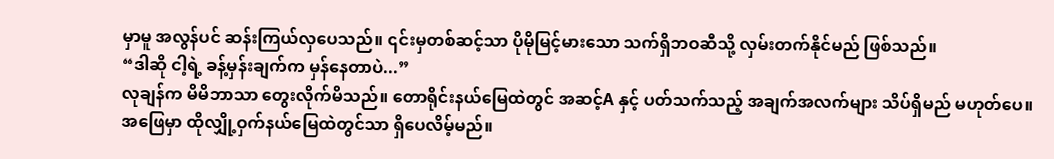မှာမူ အလွန်ပင် ဆန်းကြယ်လှပေသည်။ ၎င်းမှတစ်ဆင့်သာ ပိုမိုမြင့်မားသော သက်ရှိဘဝဆီသို့ လှမ်းတက်နိုင်မည် ဖြစ်သည်။
“ဒါဆို ငါ့ရဲ့ ခန့်မှန်းချက်က မှန်နေတာပဲ...”
လုချန်က မိမိဘာသာ တွေးလိုက်မိသည်။ တောရိုင်းနယ်မြေထဲတွင် အဆင့်A နှင့် ပတ်သက်သည့် အချက်အလက်များ သိပ်ရှိမည် မဟုတ်ပေ။ အဖြေမှာ ထိုလျှို့ဝှက်နယ်မြေထဲတွင်သာ ရှိပေလိမ့်မည်။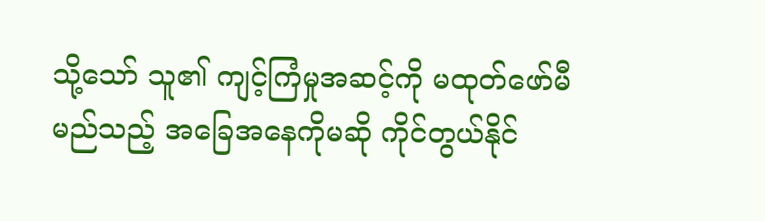သို့သော် သူ၏ ကျင့်ကြံမှုအဆင့်ကို မထုတ်ဖော်မီ မည်သည့် အခြေအနေကိုမဆို ကိုင်တွယ်နိုင်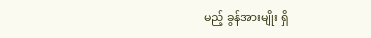မည့် ခွန်အားမျိုး ရှိ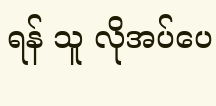ရန် သူ လိုအပ်ပေ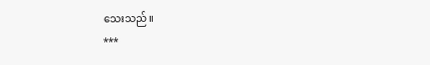သေးသည်။
***